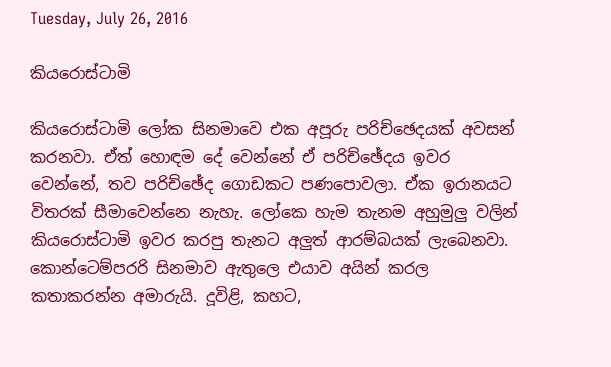Tuesday, July 26, 2016

කියරොස්ටාමි

කියරොස්ටාමි ලෝක සිනමාවෙ එක අපූරු පරිච්ඡෙදයක් අවසන් කරනවා. ඒත් හොඳම දේ වෙන්නේ ඒ පරිච්ඡේදය ඉවර වෙන්නේ, තව පරිච්ඡේද ගොඩකට පණපොවලා. ඒක ඉරානයට විතරක් සීමාවෙන්නෙ නැහැ. ලෝකෙ හැම තැනම අහුමුලු වලින් කියරොස්ටාමි ඉවර කරපු තැනට අලුත් ආරම්බයක් ලැබෙනවා. කොන්ටෙම්පරරි සිනමාව ඇතුලෙ එයාව අයින් කරල කතාකරන්න අමාරුයි. දූවිළි, කහට,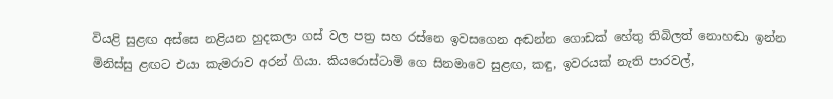වියළි සුළඟ අස්සෙ නළියන හුදකලා ගස් වල පත්‍ර සහ රස්නෙ ඉවසගෙන අඬන්න ගොඩක් හේතු තිබිලත් නොහඬා ඉන්න මිනිස්සු ළඟට එයා කැමරාව අරන් ගියා. කියරොස්ටාමි ගෙ සිනමාවෙ සුළඟ, කඳු, ඉවරයක් නැති පාරවල්,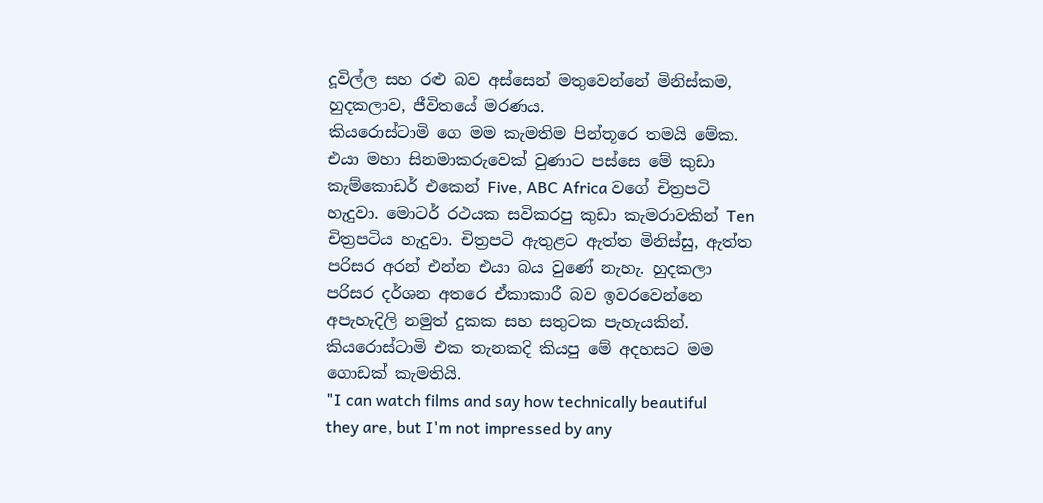දූවිල්ල සහ රළු බව අස්සෙන් මතුවෙන්නේ මිනිස්කම, හුදකලාව, ජීවිතයේ මරණය.
කියරොස්ටාමි ගෙ මම කැමතිම පින්තූරෙ තමයි මේක. එයා මහා සිනමාකරුවෙක් වුණාට පස්සෙ මේ කුඩා කැම්කොඩර් එකෙන් Five, ABC Africa වගේ චිත්‍රපටි හැදුවා. මොටර් රථයක සවිකරපු කුඩා කැමරාවකින් Ten චිත්‍රපටිය හැදුවා. චිත්‍රපටි ඇතුළට ඇත්ත මිනිස්සු, ඇත්ත පරිසර අරන් එන්න එයා බය වුණේ නැහැ. හුදකලා පරිසර දර්ශන අතරෙ ඒකාකාරී බව ඉවරවෙන්නෙ අපැහැදිලි නමුත් දුකක සහ සතුටක පැහැයකින්.
කියරොස්ටාමි එක තැනකදි කියපු මේ අදහසට මම ගොඩක් කැමතියි.
"I can watch films and say how technically beautiful they are, but I'm not impressed by any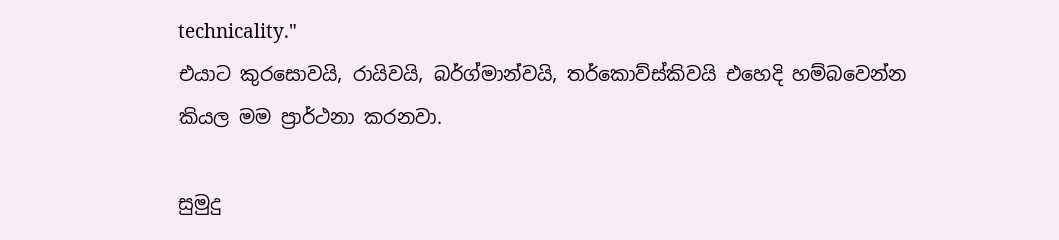technicality."
එයාට කුරසොවයි, රායිවයි, බර්ග්මාන්වයි, තර්කොව්ස්කිවයි එහෙදි හම්බවෙන්න කියල මම ප්‍රාර්ථනා කරනවා.

සුමුදු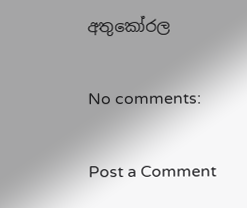අතුකෝරල

No comments:

Post a Comment